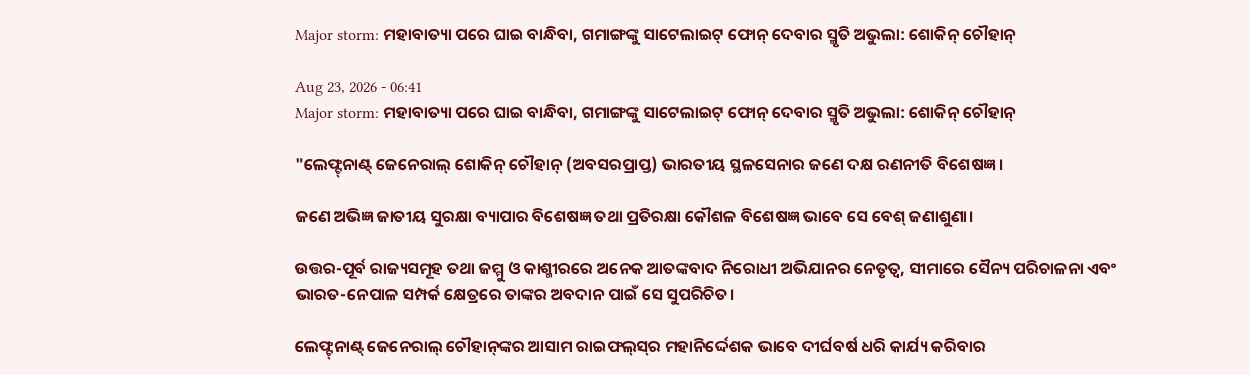Major storm: ମହାବାତ୍ୟା ପରେ ଘାଇ ବାନ୍ଧିବା, ଗମାଙ୍ଗଙ୍କୁ ସାଟେଲାଇଟ୍‌ ଫୋନ୍ ଦେବାର ସ୍ମୃତି ଅଭୁଲା: ଶୋକିନ୍ ଚୌହାନ୍

Aug 23, 2026 - 06:41
Major storm: ମହାବାତ୍ୟା ପରେ ଘାଇ ବାନ୍ଧିବା, ଗମାଙ୍ଗଙ୍କୁ ସାଟେଲାଇଟ୍‌ ଫୋନ୍ ଦେବାର ସ୍ମୃତି ଅଭୁଲା: ଶୋକିନ୍ ଚୌହାନ୍

"ଲେଫ୍ଟ୍‌ନାଣ୍ଟ୍‌ ଜେନେରାଲ୍ ଶୋକିନ୍ ଚୌହାନ୍ (ଅବସରପ୍ରାପ୍ତ) ଭାରତୀୟ ସ୍ଥଳସେନାର ଜଣେ ଦକ୍ଷ ରଣନୀତି ବିଶେଷଜ୍ଞ।

ଜଣେ ଅଭିଜ୍ଞ ଜାତୀୟ ସୁରକ୍ଷା ବ୍ୟାପାର ବିଶେଷଜ୍ଞ ତଥା ପ୍ରତିରକ୍ଷା କୌଶଳ ବିଶେଷଜ୍ଞ ଭାବେ ସେ ବେଶ୍‌ ଜଣାଶୁଣା।

ଉତ୍ତର-ପୂର୍ବ ରାଜ୍ୟସମୂହ ତଥା ଜମ୍ମୁ ଓ କାଶ୍ମୀରରେ ଅନେକ ଆତଙ୍କବାଦ ନିରୋଧୀ ଅଭିଯାନର ନେତୃତ୍ୱ, ସୀମାରେ ସୈନ୍ୟ ପରିଚାଳନା ଏବଂ ଭାରତ-ନେପାଳ ସମ୍ପର୍କ କ୍ଷେତ୍ରରେ ତାଙ୍କର ଅବଦାନ ପାଇଁ ସେ ସୁପରିଚିତ।

ଲେଫ୍ଟ୍‌ନାଣ୍ଟ୍‌ ଜେନେରାଲ୍ ଚୌହାନ୍‌ଙ୍କର ଆସାମ ରାଇଫଲ୍‌ସ୍‌ର ମହାନିର୍ଦ୍ଦେଶକ ଭାବେ ଦୀର୍ଘବର୍ଷ ଧରି କାର୍ଯ୍ୟ କରିବାର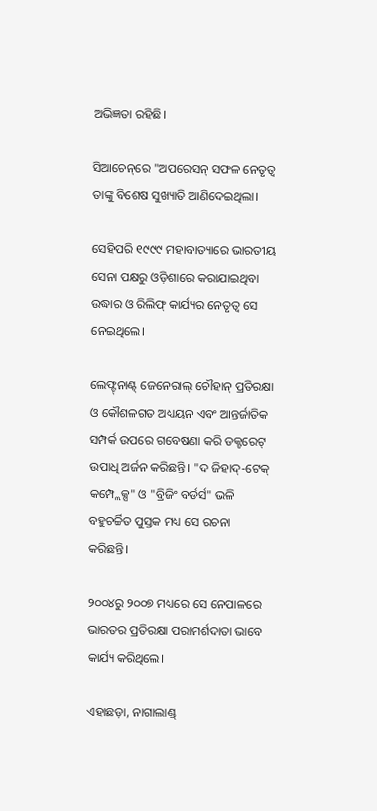ଅଭିଜ୍ଞତା ରହିଛି।

ସିଆଚେନ୍‌ରେ "ଅପରେସନ୍‌ ସଫଳ ନେତୃତ୍ୱ ତାଙ୍କୁ ବିଶେଷ ସୁଖ୍ୟାତି ଆଣିଦେଇଥିଲା।

ସେହିପରି ୧୯୯୯ ମହାବାତ୍ୟାରେ ଭାରତୀୟ ସେନା ପକ୍ଷରୁ ଓଡ଼ିଶାରେ କରାଯାଇଥିବା ଉଦ୍ଧାର ଓ ରିଲିଫ୍‌ କାର୍ଯ୍ୟର ନେତୃତ୍ବ ସେ ନେଇଥିଲେ।

ଲେଫ୍ଟ୍‌ନାଣ୍ଟ୍‌ ଜେନେରାଲ୍ ଚୌହାନ୍ ପ୍ରତିରକ୍ଷା ଓ କୌଶଳଗତ ଅଧ୍ୟୟନ ଏବଂ ଆନ୍ତର୍ଜାତିକ ସମ୍ପର୍କ ଉପରେ ଗବେଷଣା କରି ଡକ୍ଟରେଟ୍‌ ଉପାଧି ଅର୍ଜନ କରିଛନ୍ତି। "ଦ ଜିହାଦ୍‌-ଟେକ୍ କମ୍ପ୍ଲେକ୍ସ" ଓ "ବ୍ରିଜିଂ ବର୍ଡର୍ସ" ଭଳି ବହୁଚର୍ଚ୍ଚିତ ପୁସ୍ତକ ମଧ୍ୟ ସେ ରଚନା କରିଛନ୍ତି।

୨୦୦୪ରୁ ୨୦୦୭ ମଧ୍ୟରେ ସେ ନେପାଳରେ ଭାରତର ପ୍ରତିରକ୍ଷା ପରାମର୍ଶଦାତା ଭାବେ କାର୍ଯ୍ୟ କରିଥିଲେ।

ଏହାଛଡ଼ା, ନାଗାଲାଣ୍ଡ୍‌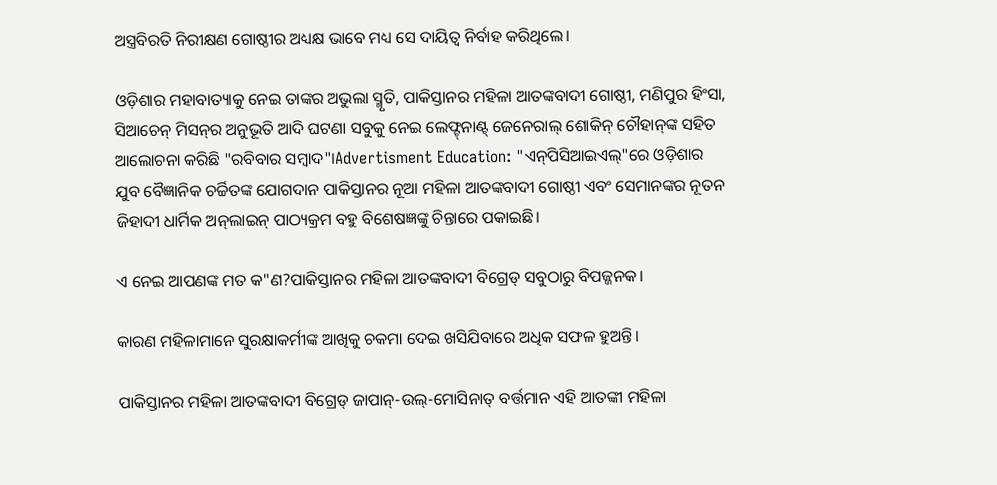ଅସ୍ତ୍ରବିରତି ନିରୀକ୍ଷଣ ଗୋଷ୍ଠୀର ଅଧ୍ୟକ୍ଷ ଭାବେ ମଧ୍ୟ ସେ ଦାୟିତ୍ୱ ନିର୍ବାହ କରିଥିଲେ।

ଓଡ଼ିଶାର ମହାବାତ୍ୟାକୁ ନେଇ ତାଙ୍କର ଅଭୁଲା ସ୍ମୃତି, ପାକିସ୍ତାନର ମହିଳା ଆତଙ୍କବାଦୀ ଗୋଷ୍ଠୀ, ମଣିପୁର ହିଂସା, ସିଆଚେନ୍ ମିସନ୍‌ର ଅନୁଭୂତି ଆଦି ଘଟଣା ସବୁକୁ ନେଇ ଲେଫ୍ଟ୍‌ନାଣ୍ଟ୍‌ ଜେନେରାଲ୍ ଶୋକିନ୍ ଚୌହାନ୍‌ଙ୍କ ସହିତ ଆଲୋଚନା କରିଛି "ରବିବାର ସମ୍ବାଦ"।Advertisment Education: "ଏନ୍‌ପିସିଆଇଏଲ୍"ରେ ଓଡ଼ିଶାର ଯୁବ ବୈଜ୍ଞାନିକ ଚର୍ଚ୍ଚିତଙ୍କ ଯୋଗଦାନ ପାକିସ୍ତାନର ନୂଆ ମହିଳା ଆତଙ୍କବାଦୀ ଗୋଷ୍ଠୀ ଏବଂ ସେମାନଙ୍କର ନୂତନ ଜିହାଦୀ ଧାର୍ମିକ ଅନ୍‌ଲାଇନ୍‌ ପାଠ୍ୟକ୍ରମ ବହୁ ବିଶେଷଜ୍ଞଙ୍କୁ ଚିନ୍ତାରେ ପକାଇଛି।

ଏ ନେଇ ଆପଣଙ୍କ ମତ କ"ଣ?ପାକିସ୍ତାନର ମହିଳା ଆତଙ୍କବାଦୀ ବିଗ୍ରେଡ୍ ସବୁଠାରୁ ବିପଜ୍ଜନକ।

କାରଣ ମହିଳାମାନେ ସୁରକ୍ଷାକର୍ମୀଙ୍କ ଆଖିକୁ ଚକମା ଦେଇ ଖସିଯିବାରେ ଅଧିକ ସଫଳ ହୁଅନ୍ତି।

ପାକିସ୍ତାନର ମହିଳା ଆତଙ୍କବାଦୀ ବିଗ୍ରେଡ୍ ଜାପାନ୍-ଉଲ୍-ମୋସିନାତ୍ ବର୍ତ୍ତମାନ ଏହି ଆତଙ୍କୀ ମହିଳା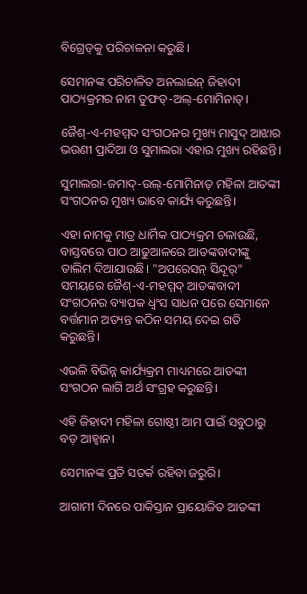ବିଗ୍ରେଡ୍‌କୁ ପରିଚାଳନା କରୁଛି।

ସେମାନଙ୍କ ପରିଚାଳିତ ଅନଲାଇନ୍‌ ଜିହାଦୀ ପାଠ୍ୟକ୍ରମର ନାମ ତୁଫତ୍-ଅଲ୍-ମୋମିନାତ୍।

ଜୈଶ୍‌-ଏ-ମହମ୍ମଦ ସଂଗଠନର ମୁଖ୍ୟ ମାସୁଦ୍‌ ଆଝାର ଭଉଣୀ ପ୍ରାଦିଆ ଓ ସୁମାଲରା ଏହାର ମୁଖ୍ୟ ରହିଛନ୍ତି।

ସୁମାଲରା-ଜମାଦ୍-ଉଲ୍-ମୋମିନାତ୍ ମହିଳା ଆତଙ୍କୀ ସଂଗଠନର ମୁଖ୍ୟ ଭାବେ କାର୍ଯ୍ୟ କରୁଛନ୍ତି।

ଏହା ନାମକୁ ମାତ୍ର ଧାର୍ମିକ ପାଠ୍ୟକ୍ରମ ଚଳାଉଛି, ବାସ୍ତବରେ ପାଠ ଆଢୁଆଳରେ ଆତଙ୍କବାଦୀଙ୍କୁ ତାଲିମ ଦିଆଯାଉଛି। "ଅପରେସନ୍‌ ସିନ୍ଦୂର୍‌" ସମୟରେ ଜୈଶ୍‌-ଏ-ମହମ୍ମଦ୍‌ ଆତଙ୍କବାଦୀ ସଂଗଠନର ବ୍ୟାପକ ଧ୍ବଂସ ସାଧନ ପରେ ସେମାନେ ବର୍ତ୍ତମାନ ଅତ୍ୟନ୍ତ କଠିନ ସମୟ ଦେଇ ଗତି କରୁଛନ୍ତି।

ଏଭଳି ବିଭିନ୍ନ କାର୍ଯ୍ୟକ୍ରମ ମାଧ୍ୟମରେ ଆତଙ୍କୀ ସଂଗଠନ ଲାଗି ଅର୍ଥ ସଂଗ୍ରହ କରୁଛନ୍ତି।

ଏହି ଜିହାଦୀ ମହିଳା ଗୋଷ୍ଠୀ ଆମ ପାଇଁ ସବୁଠାରୁ ବଡ଼ ଆହ୍ବାନ।

ସେମାନଙ୍କ ପ୍ରତି ସତର୍କ ରହିବା ଜରୁରି।

ଆଗାମୀ ଦିନରେ ପାକିସ୍ତାନ ପ୍ରାୟୋଜିତ ଆତଙ୍କୀ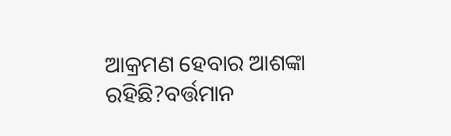ଆକ୍ରମଣ ହେବାର ଆଶଙ୍କା ରହିଛି?ବର୍ତ୍ତମାନ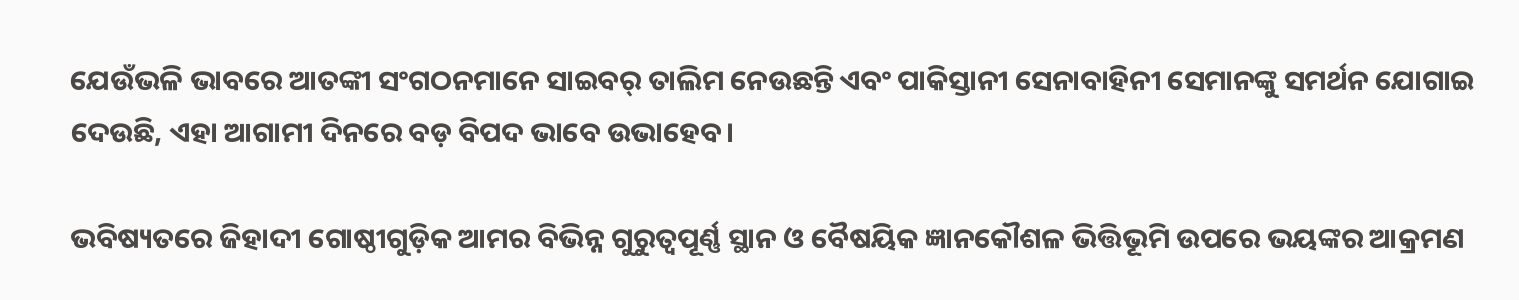ଯେଉଁଭଳି ଭାବରେ ଆତଙ୍କୀ ସଂଗଠନମାନେ ସାଇବର୍ ତାଲିମ ନେଉଛନ୍ତି ଏବଂ ପାକିସ୍ତାନୀ ସେନାବାହିନୀ ସେମାନଙ୍କୁ ସମର୍ଥନ ଯୋଗାଇ ଦେଉଛି, ଏହା ଆଗାମୀ ଦିନରେ ବଡ଼ ବିପଦ ଭାବେ ଉଭାହେବ।

ଭବିଷ୍ୟତରେ ଜିହାଦୀ ଗୋଷ୍ଠୀଗୁଡ଼ିକ ଆମର ବିଭିନ୍ନ ଗୁରୁତ୍ବପୂର୍ଣ୍ଣ ସ୍ଥାନ ଓ ବୈଷୟିକ ଜ୍ଞାନକୌଶଳ ଭିତ୍ତିଭୂମି ଉପରେ ଭୟଙ୍କର ଆକ୍ରମଣ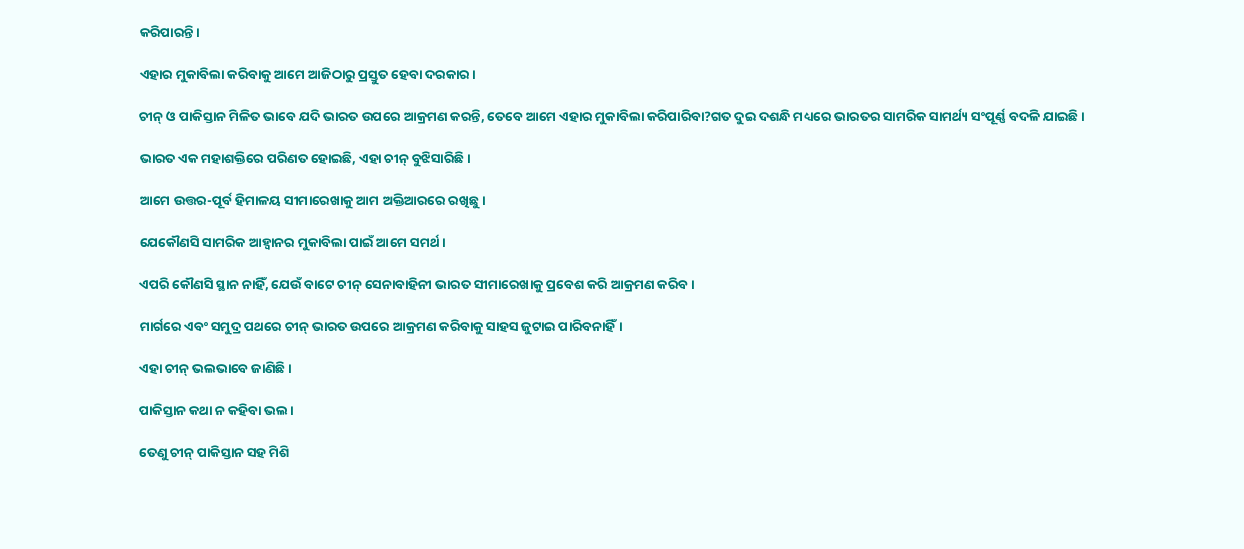କରିପାରନ୍ତି।

ଏହାର ମୁକାବିଲା କରିବାକୁ ଆମେ ଆଜିଠାରୁ ପ୍ରସ୍ତୁତ ହେବା ଦରକାର।

ଚୀନ୍ ଓ ପାକିସ୍ତାନ ମିଳିତ ଭାବେ ଯଦି ଭାରତ ଉପରେ ଆକ୍ରମଣ କରନ୍ତି, ତେବେ ଆମେ ଏହାର ମୁକାବିଲା କରିପାରିବା?ଗତ ଦୁଇ ଦଶନ୍ଧି ମଧ୍ୟରେ ଭାରତର ସାମରିକ ସାମର୍ଥ୍ୟ ସଂପୂର୍ଣ୍ଣ ବଦଳି ଯାଇଛି।

ଭାରତ ଏକ ମହାଶକ୍ତିରେ ପରିଣତ ହୋଇଛି, ଏହା ଚୀନ୍ ବୁଝିସାରିଛି।

ଆମେ ଉତ୍ତର-ପୂର୍ବ ହିମାଳୟ ସୀମାରେଖାକୁ ଆମ ଅକ୍ତିଆରରେ ରଖିଛୁ।

ଯେକୌଣସି ସାମରିକ ଆହ୍ବାନର ମୁକାବିଲା ପାଇଁ ଆମେ ସମର୍ଥ।

ଏପରି କୌଣସି ସ୍ଥାନ ନାହିଁ, ଯେଉଁ ବାଟେ ଚୀନ୍ ସେନାବାହିନୀ ଭାରତ ସୀମାରେଖାକୁ ପ୍ରବେଶ କରି ଆକ୍ରମଣ କରିବ।

ମାର୍ଗରେ ଏବଂ ସମୁଦ୍ର ପଥରେ ଚୀନ୍ ଭାରତ ଉପରେ ଆକ୍ରମଣ କରିବାକୁ ସାହସ ଜୁଟାଇ ପାରିବନାହିଁ।

ଏହା ଚୀନ୍ ଭଲଭାବେ ଜାଣିଛି।

ପାକିସ୍ତାନ କଥା ନ କହିବା ଭଲ।

ତେଣୁ ଚୀନ୍ ପାକିସ୍ତାନ ସହ ମିଶି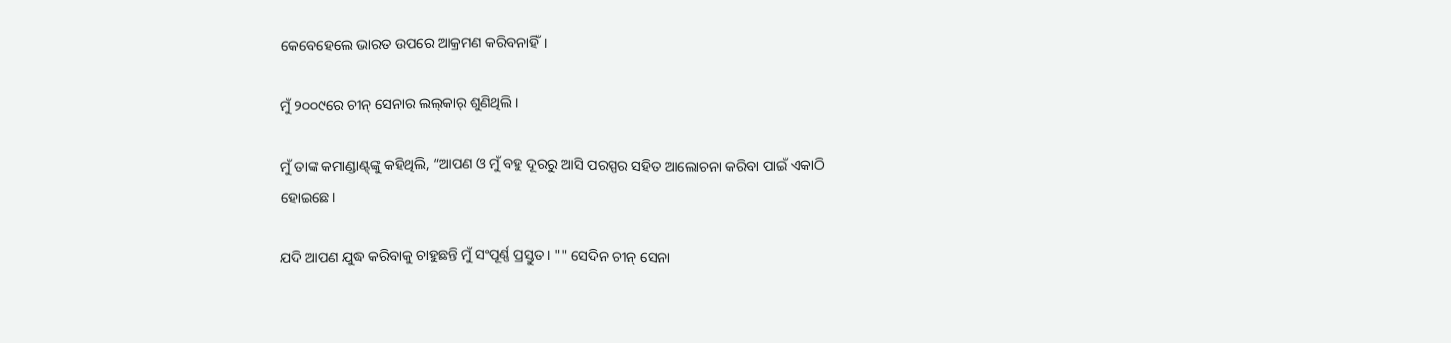କେବେହେଲେ ଭାରତ ଉପରେ ଆକ୍ରମଣ କରିବନାହିଁ।

ମୁଁ ୨୦୦୯ରେ ଚୀନ୍ ସେନାର ଲଲ୍‌କାର୍‌ ଶୁଣିଥିଲି।

ମୁଁ ତାଙ୍କ କମାଣ୍ଡାଣ୍ଟ୍‌ଙ୍କୁ କହିଥିଲି, “ଆପଣ ଓ ମୁଁ ବହୁ ଦୂରରୁ ଆସି ପରସ୍ପର ସହିତ ଆଲୋଚନା କରିବା ପାଇଁ ଏକାଠି ହୋଇଛେ।

ଯଦି ଆପଣ ଯୁଦ୍ଧ କରିବାକୁ ଚାହୁଛନ୍ତି ମୁଁ ସଂପୂର୍ଣ୍ଣ ପ୍ରସ୍ତୁତ। "" ସେଦିନ ଚୀନ୍ ସେନା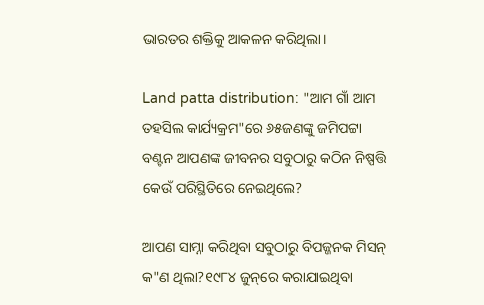ଭାରତର ଶକ୍ତିକୁ ଆକଳନ କରିଥିଲା।

Land patta distribution: "ଆମ ଗାଁ ଆମ ତହସିଲ କାର୍ଯ୍ୟକ୍ରମ"ରେ ୬୫ଜଣଙ୍କୁ ଜମିପଟ୍ଟା ବଣ୍ଟନ ଆପଣଙ୍କ ଜୀବନର ସବୁଠାରୁ କଠିନ ନିଷ୍ପତ୍ତି କେଉଁ ପରିସ୍ଥିତିରେ ନେଇଥିଲେ?

ଆପଣ ସାମ୍ନା କରିଥିବା ସବୁଠାରୁ ବିପଜ୍ଜନକ ମିସନ୍ କ"ଣ ଥିଲା?୧୯୮୪ ଜୁନ୍‌ରେ କରାଯାଇଥିବା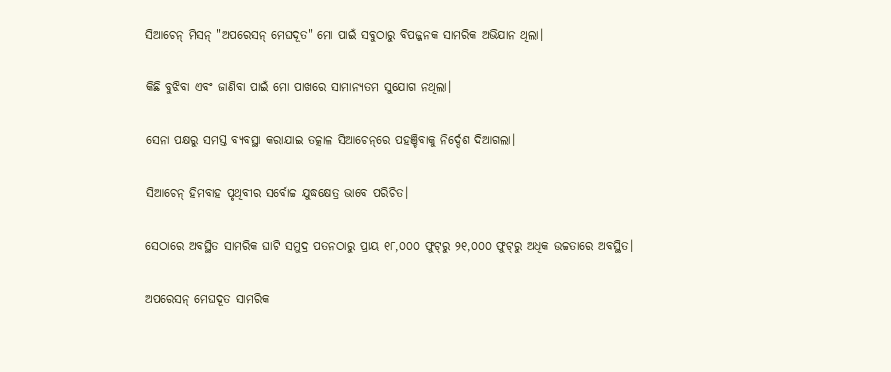ସିଆଚେନ୍ ମିସନ୍ "ଅପରେସନ୍‌ ମେଘଦୂତ" ମୋ ପାଇଁ ସବୁଠାରୁ ବିପଜ୍ଜନକ ସାମରିକ ଅଭିଯାନ ଥିଲା।

କିଛି ବୁଝିବା ଏବଂ ଜାଣିବା ପାଇଁ ମୋ ପାଖରେ ସାମାନ୍ୟତମ ସୁଯୋଗ ନଥିଲା।

ସେନା ପକ୍ଷରୁ ସମସ୍ତ ବ୍ୟବସ୍ଥା କରାଯାଇ ତତ୍କାଳ ସିଆଚେନ୍‌ରେ ପହଞ୍ଚିବାକୁ ନିର୍ଦ୍ଦେଶ ଦିଆଗଲା।

ସିଆଚେନ୍ ହିମବାହ ପୃଥିବୀର ସର୍ବୋଚ୍ଚ ଯୁଦ୍ଧକ୍ଷେତ୍ର ଭାବେ ପରିଚିତ।

ସେଠାରେ ଅବସ୍ଥିତ ସାମରିକ ଘାଟି ସମୁଦ୍ର ପତନଠାରୁ ପ୍ରାୟ ୧୮,୦୦୦ ଫୁଟ୍‌ରୁ ୨୧,୦୦୦ ଫୁଟ୍‌ରୁ ଅଧିକ ଉଚ୍ଚତାରେ ଅବସ୍ଥିତ।

ଅପରେସନ୍‌ ମେଘଦୂତ ସାମରିକ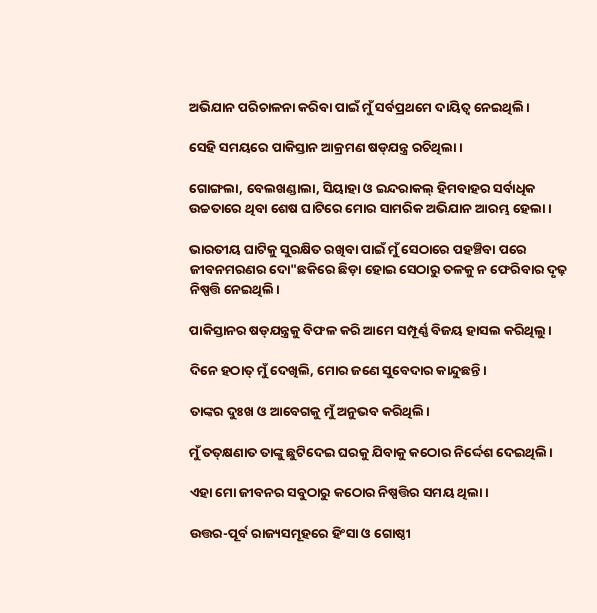ଅଭିଯାନ ପରିଚାଳନା କରିବା ପାଇଁ ମୁଁ ସର୍ବପ୍ରଥମେ ଦାୟିତ୍ୱ ନେଇଥିଲି।

ସେହି ସମୟରେ ପାକିସ୍ତାନ ଆକ୍ରମଣ ଷଡ୍‌ଯନ୍ତ୍ର ରଚିଥିଲା।

ଗୋଙ୍ଗଲା, ବେଲଖଣ୍ଡାଲା, ସିୟାହା ଓ ଇନ୍ଦରାକଲ୍ ହିମବାହର ସର୍ବାଧିକ ଉଚ୍ଚତାରେ ଥିବା ଶେଷ ଘାଟିରେ ମୋର ସାମରିକ ଅଭିଯାନ ଆରମ୍ଭ ହେଲା।

ଭାରତୀୟ ଘାଟିକୁ ସୁରକ୍ଷିତ ରଖିବା ପାଇଁ ମୁଁ ସେଠାରେ ପହଞ୍ଚିବା ପରେ ଜୀବନମରଣର ଦୋ"ଛକିରେ ଛିଡ଼ା ହୋଇ ସେଠାରୁ ତଳକୁ ନ ଫେରିବାର ଦୃଢ଼ ନିଷ୍ପତ୍ତି ନେଇଥିଲି।

ପାକିସ୍ତାନର ଷଡ୍‌ଯନ୍ତ୍ରକୁ ବିଫଳ କରି ଆମେ ସମ୍ପୂର୍ଣ୍ଣ ବିଜୟ ହାସଲ କରିଥିଲୁ।

ଦିନେ ହଠାତ୍ ମୁଁ ଦେଖିଲି, ମୋର ଜଣେ ସୁବେଦାର କାନ୍ଦୁଛନ୍ତି।

ତାଙ୍କର ଦୁଃଖ ଓ ଆବେଗକୁ ମୁଁ ଅନୁଭବ କରିଥିଲି।

ମୁଁ ତତ୍‌କ୍ଷଣାତ ତାଙ୍କୁ ଛୁଟିଦେଇ ଘରକୁ ଯିବାକୁ କଠୋର ନିର୍ଦ୍ଦେଶ ଦେଇଥିଲି।

ଏହା ମୋ ଜୀବନର ସବୁଠାରୁ କଠୋର ନିଷ୍ପତ୍ତିର ସମୟ ଥିଲା।

ଉତ୍ତର-ପୂର୍ବ ରାଜ୍ୟସମୂହରେ ହିଂସା ଓ ଗୋଷ୍ଠୀ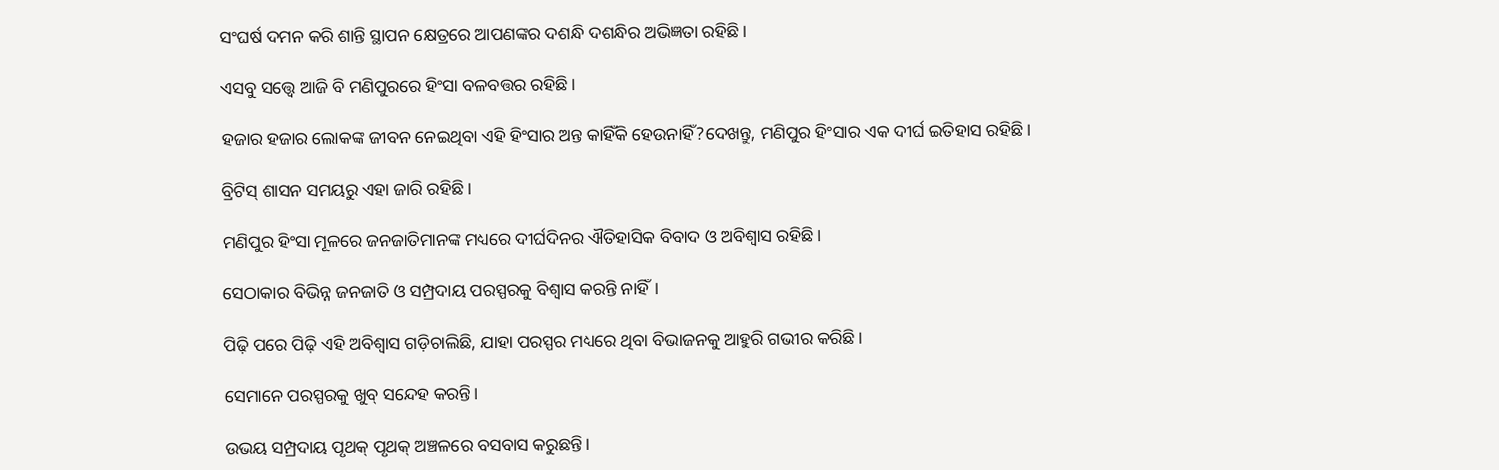ସଂଘର୍ଷ ଦମନ କରି ଶାନ୍ତି ସ୍ଥାପନ କ୍ଷେତ୍ରରେ ଆପଣଙ୍କର ଦଶନ୍ଧି ଦଶନ୍ଧିର ଅଭିଜ୍ଞତା ରହିଛି।

ଏସବୁ ସତ୍ତ୍ବେ ଆଜି ବି ମଣିପୁରରେ ହିଂସା ବଳବତ୍ତର ରହିଛି।

ହଜାର ହଜାର ଲୋକଙ୍କ ଜୀବନ ନେଇଥିବା ଏହି ହିଂସାର ଅନ୍ତ କାହିଁକି ହେଉନାହିଁ?ଦେଖନ୍ତୁ, ମଣିପୁର ହିଂସାର ଏକ ଦୀର୍ଘ ଇତିହାସ ରହିଛି।

ବ୍ରିଟିସ୍ ଶାସନ ସମୟରୁ ଏହା ଜାରି ରହିଛି।

ମଣିପୁର ହିଂସା ମୂଳରେ ଜନଜାତିମାନଙ୍କ ମଧ୍ୟରେ ଦୀର୍ଘଦିନର ଐତିହାସିକ ବିବାଦ ଓ ଅବିଶ୍ୱାସ ରହିଛି।

ସେଠାକାର ବିଭିନ୍ନ ଜନଜାତି ଓ ସମ୍ପ୍ରଦାୟ ପରସ୍ପରକୁ ବିଶ୍ୱାସ କରନ୍ତି ନାହିଁ।

ପିଢ଼ି ପରେ ପିଢ଼ି ଏହି ଅବିଶ୍ୱାସ ଗଡ଼ିଚାଲିଛି, ଯାହା ପରସ୍ପର ମଧ୍ୟରେ ଥିବା ବିଭାଜନକୁ ଆହୁରି ଗଭୀର କରିଛି।

ସେମାନେ ପରସ୍ପରକୁ ଖୁବ୍‌ ସନ୍ଦେହ କରନ୍ତି।

ଉଭୟ ସମ୍ପ୍ରଦାୟ ପୃଥକ୍‌ ପୃଥକ୍‌ ଅଞ୍ଚଳରେ ବସବାସ କରୁଛନ୍ତି।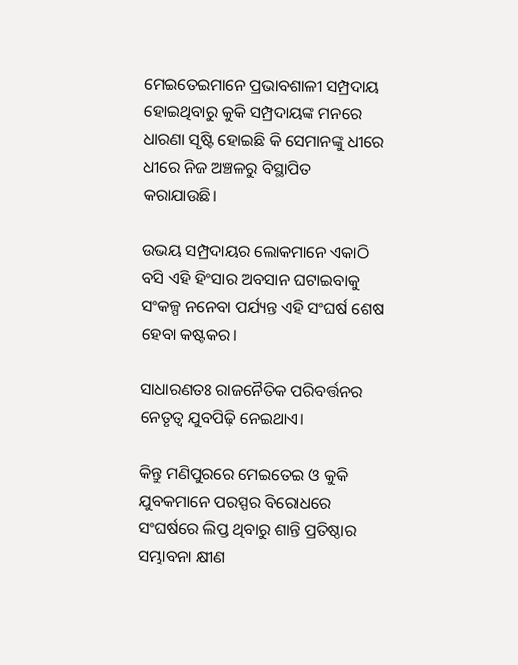ମେଇତେଇମାନେ ପ୍ରଭାବଶାଳୀ ସମ୍ପ୍ରଦାୟ ହୋଇଥିବାରୁ କୁକି ସମ୍ପ୍ରଦାୟଙ୍କ ମନରେ ଧାରଣା ସୃଷ୍ଟି ହୋଇଛି କି ସେମାନଙ୍କୁ ଧୀରେ ଧୀରେ ନିଜ ଅଞ୍ଚଳରୁ ବିସ୍ଥାପିତ କରାଯାଉଛି।

ଉଭୟ ସମ୍ପ୍ରଦାୟର ଲୋକମାନେ ଏକାଠି ବସି ଏହି ହିଂସାର ଅବସାନ ଘଟାଇବାକୁ ସଂକଳ୍ପ ନନେବା ପର୍ଯ୍ୟନ୍ତ ଏହି ସଂଘର୍ଷ ଶେଷ ହେବା କଷ୍ଟକର।

ସାଧାରଣତଃ ରାଜନୈତିକ ପରିବର୍ତ୍ତନର ନେତୃତ୍ୱ ଯୁବପିଢ଼ି ନେଇଥାଏ।

କିନ୍ତୁ ମଣିପୁରରେ ମେଇତେଇ ଓ କୁକି ଯୁବକମାନେ ପରସ୍ପର ବିରୋଧରେ ସଂଘର୍ଷରେ ଲିପ୍ତ ଥିବାରୁ ଶାନ୍ତି ପ୍ରତିଷ୍ଠାର ସମ୍ଭାବନା କ୍ଷୀଣ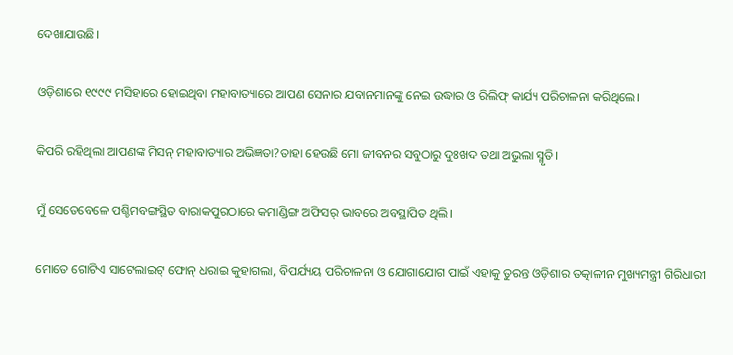ଦେଖାଯାଉଛି।

ଓଡ଼ିଶାରେ ୧୯୯୯ ମସିହାରେ ହୋଇଥିବା ମହାବାତ୍ୟାରେ ଆପଣ ସେନାର ଯବାନମାନଙ୍କୁ ନେଇ ଉଦ୍ଧାର ଓ ରିଲିଫ୍‌ କାର୍ଯ୍ୟ ପରିଚାଳନା କରିଥିଲେ।

କିପରି ରହିଥିଲା ଆପଣଙ୍କ ମିସନ୍‌ ମହାବାତ୍ୟାର ଅଭିଜ୍ଞତା?ତାହା ହେଉଛି ମୋ ଜୀବନର ସବୁଠାରୁ ଦୁଃଖଦ ତଥା ଅଭୁଲା ସ୍ମୃତି।

ମୁଁ ସେତେବେଳେ ପଶ୍ଚିମବଙ୍ଗସ୍ଥିତ ବାରାକପୁରଠାରେ କମାଣ୍ଡିଙ୍ଗ ଅଫିସର୍‌ ଭାବରେ ଅବସ୍ଥାପିତ ଥିଲି।

ମୋତେ ଗୋଟିଏ ସାଟେଲାଇଟ୍‌ ଫୋନ୍‌ ଧରାଇ କୁହାଗଲା, ବିପର୍ଯ୍ୟୟ ପରିଚାଳନା ଓ ଯୋଗାଯୋଗ ପାଇଁ ଏହାକୁ ତୁରନ୍ତ ଓଡ଼ିଶାର ତତ୍କାଳୀନ ମୁଖ୍ୟମନ୍ତ୍ରୀ ଗିରିଧାରୀ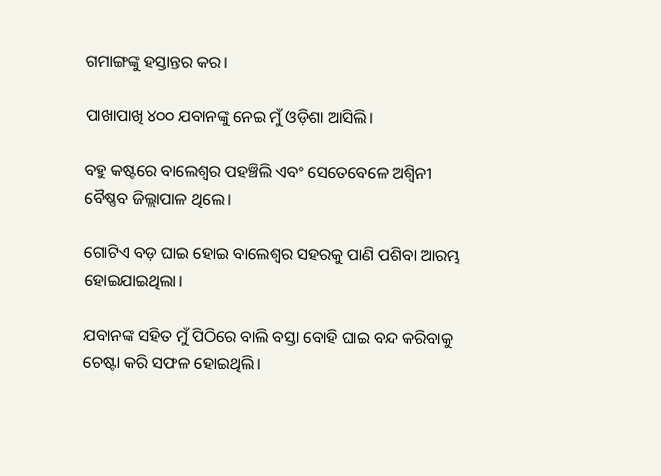ଗମାଙ୍ଗଙ୍କୁ ହସ୍ତାନ୍ତର କର।

ପାଖାପାଖି ୪୦୦ ଯବାନଙ୍କୁ ନେଇ ମୁଁ ଓଡ଼ିଶା ଆସିଲି।

ବହୁ କଷ୍ଟରେ ବାଲେଶ୍ୱର ପହଞ୍ଚିଲି ଏବଂ ସେତେବେଳେ ଅଶ୍ବିନୀ ବୈଷ୍ଣବ ଜିଲ୍ଲାପାଳ ଥିଲେ।

ଗୋଟିଏ ବଡ଼ ଘାଇ ହୋଇ ବାଲେଶ୍ୱର ସହରକୁ ପାଣି ପଶିବା ଆରମ୍ଭ ହୋଇଯାଇଥିଲା।

ଯବାନଙ୍କ ସହିତ ମୁଁ ପିଠିରେ ବାଲି ବସ୍ତା ବୋହି ଘାଇ ବନ୍ଦ କରିବାକୁ ଚେଷ୍ଟା କରି ସଫଳ ହୋଇଥିଲି।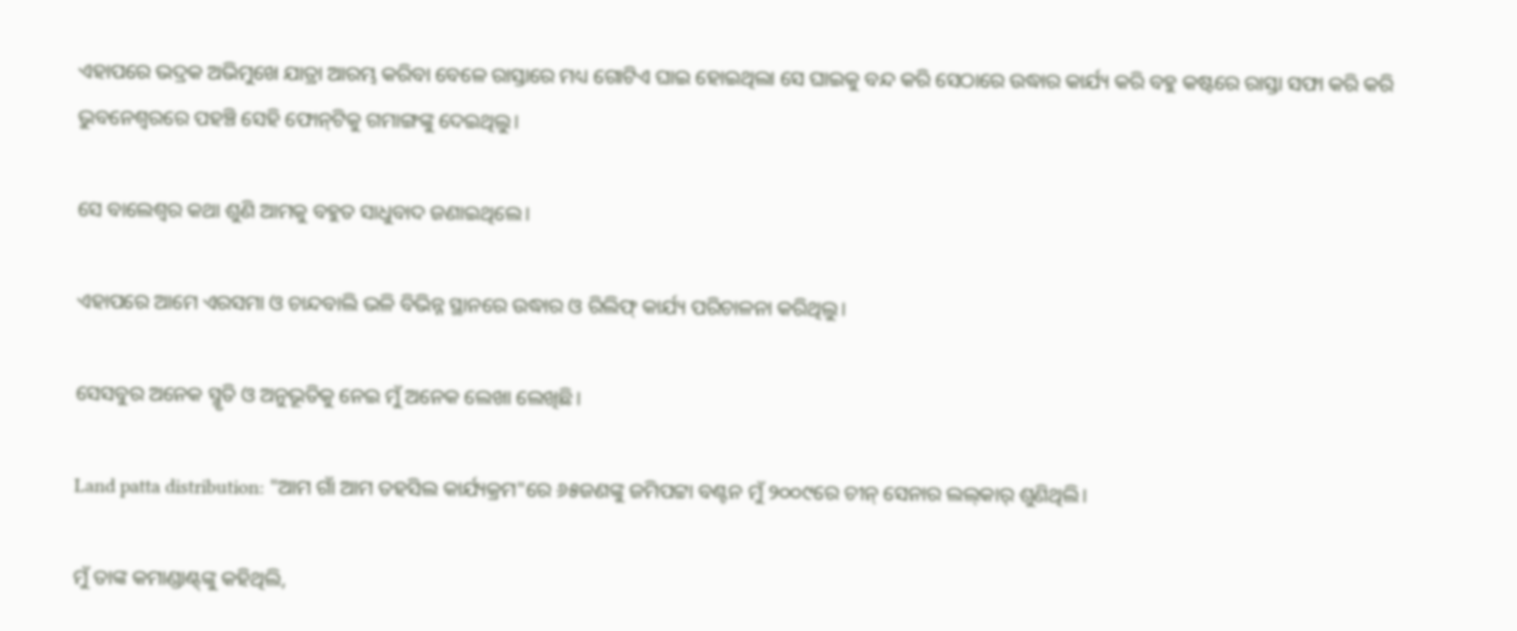ଏହାପରେ ଭଦ୍ରକ ଅଭିମୁଖେ ଯାତ୍ରା ଆରମ୍ଭ କରିବା ବେଳେ ରାସ୍ତାରେ ମଧ୍ୟ ଗୋଟିଏ ଘାଇ ହୋଇଥିଲା ସେ ଘାଇକୁ ବନ୍ଦ କରି ସେଠାରେ ଉଦ୍ଧାର କାର୍ଯ୍ୟ କରି ବହୁ କଷ୍ଟରେ ରାସ୍ତା ସଫା କରି କରି ଭୁବନେଶ୍ୱରରେ ପହଞ୍ଚି ସେହି ଫୋନ୍‌ଟିକୁ ଗମାଙ୍ଗଙ୍କୁ ଦେଇଥିଲୁ।

ସେ ବାଲେଶ୍ୱର କଥା ଶୁଣି ଆମକୁ ବହୁତ ସାଧୁବାଦ ଜଣାଇଥିଲେ।

ଏହାପରେ ଆମେ ଏରସମା ଓ ଚାନ୍ଦବାଲି ଭଳି ବିଭିନ୍ନ ସ୍ଥାନରେ ଉଦ୍ଧାର ଓ ରିଲିଫ୍‌ କାର୍ଯ୍ୟ ପରିଚାଳନା କରିଥିଲୁ।

ସେସବୁର ଅନେକ ସ୍ମୃତି ଓ ଅନୁଭୂତିକୁ ନେଇ ମୁଁ ଅନେକ ଲେଖା ଲେଖିଛି।

Land patta distribution: "ଆମ ଗାଁ ଆମ ତହସିଲ କାର୍ଯ୍ୟକ୍ରମ"ରେ ୬୫ଜଣଙ୍କୁ ଜମିପଟ୍ଟା ବଣ୍ଟନ ମୁଁ ୨୦୦୯ରେ ଚୀନ୍ ସେନାର ଲଲ୍‌କାର୍‌ ଶୁଣିଥିଲି।

ମୁଁ ତାଙ୍କ କମାଣ୍ଡାଣ୍ଟ୍‌ଙ୍କୁ କହିଥିଲି,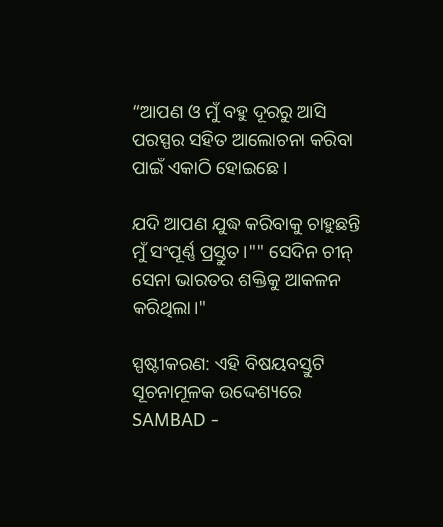“ଆପଣ ଓ ମୁଁ ବହୁ ଦୂରରୁ ଆସି ପରସ୍ପର ସହିତ ଆଲୋଚନା କରିବା ପାଇଁ ଏକାଠି ହୋଇଛେ।

ଯଦି ଆପଣ ଯୁଦ୍ଧ କରିବାକୁ ଚାହୁଛନ୍ତି ମୁଁ ସଂପୂର୍ଣ୍ଣ ପ୍ରସ୍ତୁତ।"" ସେଦିନ ଚୀନ୍ ସେନା ଭାରତର ଶକ୍ତିକୁ ଆକଳନ କରିଥିଲା।"

ସ୍ପଷ୍ଟୀକରଣ: ଏହି ବିଷୟବସ୍ତୁଟି ସୂଚନାମୂଳକ ଉଦ୍ଦେଶ୍ୟରେ SAMBAD -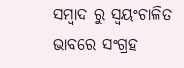ସମ୍ବାଦ ରୁ ସ୍ୱୟଂଚାଳିତ ଭାବରେ ସଂଗ୍ରହ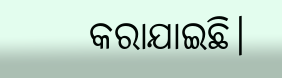କରାଯାଇଛି।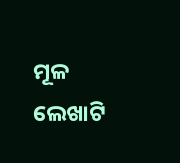ମୂଳ ଲେଖାଟି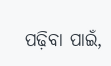ପଢ଼ିବା ପାଇଁ,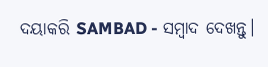ଦୟାକରି SAMBAD - ସମ୍ବାଦ ଦେଖନ୍ତୁ।